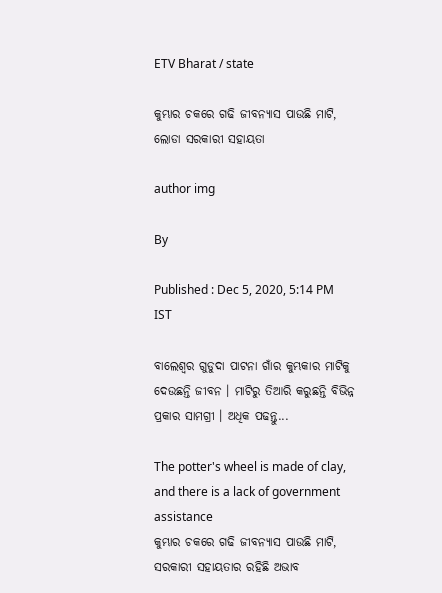ETV Bharat / state

କୁମ୍ଭାର ଚକରେ ଗଢି ଜୀବନ୍ୟାସ ପାଉଛି ମାଟି, ଲୋଡା ସରକାରୀ ସହାୟତା

author img

By

Published : Dec 5, 2020, 5:14 PM IST

ବାଲେଶ୍ଵର ଗୁଡୁଦା ପାଟନା ଗାଁର କୁମ୍ଭକାର ମାଟିକୁ ଦେଉଛନ୍ତି ଜୀବନ । ମାଟିରୁ ତିଆରି କରୁଛନ୍ତି ବିଭିନ୍ନ ପ୍ରକାର ସାମଗ୍ରୀ । ଅଧିକ ପଢନ୍ତୁ...

The potter's wheel is made of clay, and there is a lack of government assistance
କୁମ୍ଭାର ଚକରେ ଗଢି ଜୀବନ୍ୟାସ ପାଉଛି ମାଟି, ସରକାରୀ ସହାୟତାର ରହିଛି ଅଭାବ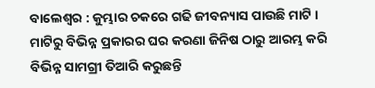ବାଲେଶ୍ଵର : କୁମ୍ଭାର ଚକରେ ଗଢି ଜୀବନ୍ୟାସ ପାଉଛି ମାଟି । ମାଟିରୁ ବିଭିନ୍ନ ପ୍ରକାରର ଘର କରଣା ଜିନିଷ ଠାରୁ ଆରମ୍ଭ କରି ବିଭିନ୍ନ ସାମଗ୍ରୀ ତିଆରି କରୁଛନ୍ତି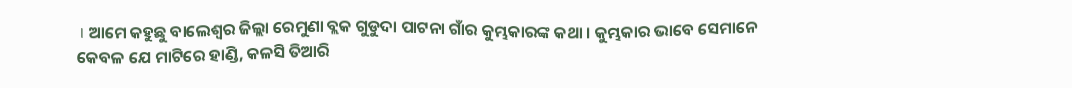। ଆମେ କହୁଛୁ ବାଲେଶ୍ଵର ଜିଲ୍ଲା ରେମୁଣା ବ୍ଲକ ଗୁଡୁଦା ପାଟନା ଗାଁର କୁମ୍ଭକାରଙ୍କ କଥା । କୁମ୍ଭକାର ଭାବେ ସେମାନେ କେବଳ ଯେ ମାଟିରେ ହାଣ୍ଡି, କଳସି ତିଆରି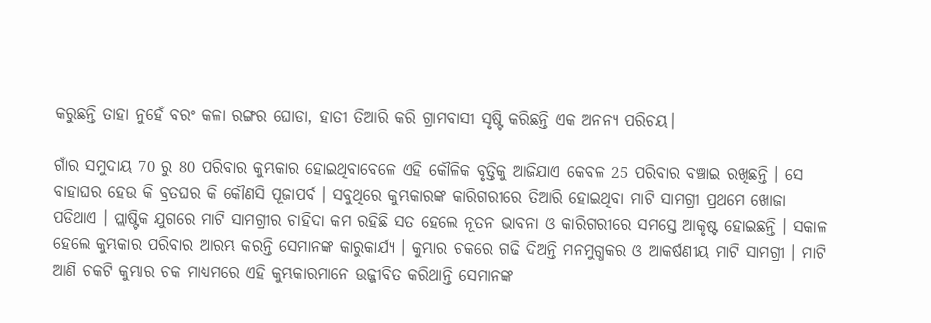କରୁଛନ୍ତି ତାହା ନୁହେଁ ବରଂ କଳା ରଙ୍ଗର ଘୋଡା, ହାତୀ ତିଆରି କରି ଗ୍ରାମବାସୀ ସୃଷ୍ଟି କରିଛନ୍ତି ଏକ ଅନନ୍ୟ ପରିଚୟ।

ଗାଁର ସମୁଦାୟ 70 ରୁ 80 ପରିବାର କୁମ୍ଭକାର ହୋଇଥିବାବେଳେ ଏହି କୌଳିକ ବୃତ୍ତିକୁ ଆଜିଯାଏ କେବଳ 25 ପରିବାର ବଞ୍ଚାଇ ରଖିଛନ୍ତି । ସେ ବାହାଘର ହେଉ କି ବ୍ରତଘର କି କୌଣସି ପୂଜାପର୍ବ । ସବୁଥିରେ କୁମ୍ଭକାରଙ୍କ କାରିଗରୀରେ ତିଆରି ହୋଇଥିବା ମାଟି ସାମଗ୍ରୀ ପ୍ରଥମେ ଖୋଜା ପଡିଥାଏ । ପ୍ଲାଷ୍ଟିକ ଯୁଗରେ ମାଟି ସାମଗ୍ରୀର ଚାହିଦା କମ ରହିଛି ସତ ହେଲେ ନୂତନ ଭାବନା ଓ କାରିଗରୀରେ ସମସ୍ତେ ଆକୃଷ୍ଟ ହୋଇଛନ୍ତି । ସକାଳ ହେଲେ କୁମ୍ଭକାର ପରିବାର ଆରମ୍ଭ କରନ୍ତି ସେମାନଙ୍କ କାରୁକାର୍ଯ୍ୟ । କୁମ୍ଭାର ଚକରେ ଗଢି ଦିଅନ୍ତି ମନମୁଗ୍ଧକର ଓ ଆକର୍ଷଣୀୟ ମାଟି ସାମଗ୍ରୀ । ମାଟି ଆଣି ଚକଟି କୁମ୍ଭାର ଚକ ମାଧ୍ୟମରେ ଏହି କୁମ୍ଭକାରମାନେ ଉଜ୍ଜୀବିତ କରିଥାନ୍ତି ସେମାନଙ୍କ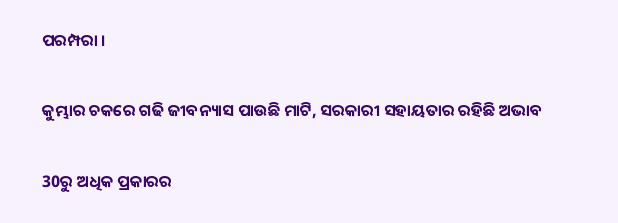ପରମ୍ପରା ।

କୁମ୍ଭାର ଚକରେ ଗଢି ଜୀବନ୍ୟାସ ପାଉଛି ମାଟି, ସରକାରୀ ସହାୟତାର ରହିଛି ଅଭାବ

30ରୁ ଅଧିକ ପ୍ରକାରର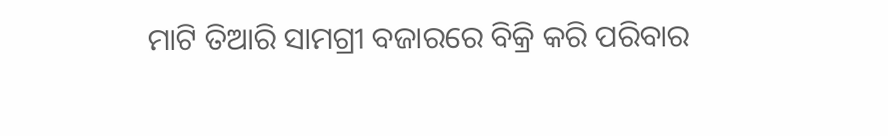ମାଟି ତିଆରି ସାମଗ୍ରୀ ବଜାରରେ ବିକ୍ରି କରି ପରିବାର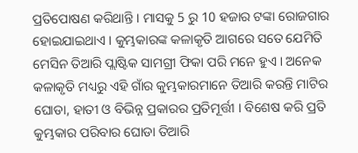ପ୍ରତିପୋଷଣ କରିଥାନ୍ତି । ମାସକୁ 5 ରୁ 10 ହଜାର ଟଙ୍କା ରୋଜଗାର ହୋଇଯାଇଥାଏ । କୁମ୍ଭକାରଙ୍କ କଳାକୃତି ଆଗରେ ସତେ ଯେମିତି ମେସିନ ତିଆରି ପ୍ଲାଷ୍ଟିକ ସାମଗ୍ରୀ ଫିକା ପରି ମନେ ହୁଏ । ଅନେକ କଳାକୃତି ମଧ୍ୟରୁ ଏହି ଗାଁର କୁମ୍ଭକାରମାନେ ତିଆରି କରନ୍ତି ମାଟିର ଘୋଡା, ହାତୀ ଓ ବିଭିନ୍ନ ପ୍ରକାରର ପ୍ରତିମୂର୍ତ୍ତୀ । ବିଶେଷ କରି ପ୍ରତି କୁମ୍ଭକାର ପରିବାର ଘୋଡା ତିଆରି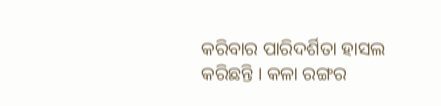କରିବାର ପାରିଦର୍ଶିତା ହାସଲ କରିଛନ୍ତି । କଳା ରଙ୍ଗର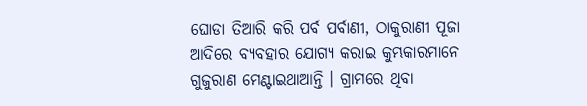ଘୋଡା ତିଆରି କରି ପର୍ବ ପର୍ବାଣୀ, ଠାକୁରାଣୀ ପୂଜା ଆଦିରେ ବ୍ୟବହାର ଯୋଗ୍ୟ କରାଇ କୁମ୍ଭକାରମାନେ ଗୁଜୁରାଣ ମେଣ୍ଟାଇଥାଆନ୍ତି । ଗ୍ରାମରେ ଥିବା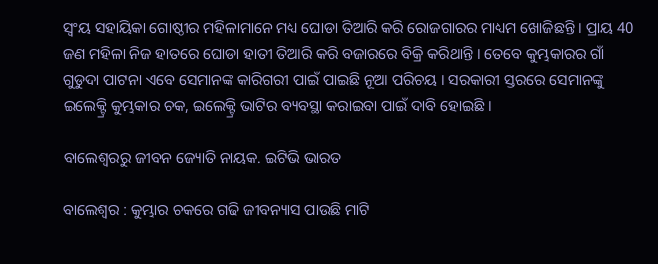ସ୍ବଂୟ ସହାୟିକା ଗୋଷ୍ଠୀର ମହିଳାମାନେ ମଧ୍ୟ ଘୋଡା ତିଆରି କରି ରୋଜଗାରର ମାଧ୍ୟମ ଖୋଜିଛନ୍ତି । ପ୍ରାୟ 40 ଜଣ ମହିଳା ନିଜ ହାତରେ ଘୋଡା ହାତୀ ତିଆରି କରି ବଜାରରେ ବିକ୍ରି କରିଥାନ୍ତି । ତେବେ କୁମ୍ଭକାରର ଗାଁ ଗୁଡୁଦା ପାଟନା ଏବେ ସେମାନଙ୍କ କାରିଗରୀ ପାଇଁ ପାଇଛି ନୂଆ ପରିଚୟ । ସରକାରୀ ସ୍ତରରେ ସେମାନଙ୍କୁ ଇଲେକ୍ଟ୍ରି କୁମ୍ଭକାର ଚକ, ଇଲେକ୍ଟ୍ରି ଭାଟିର ବ୍ୟବସ୍ଥା କରାଇବା ପାଇଁ ଦାବି ହୋଇଛି ।

ବାଲେଶ୍ବରରୁ ଜୀବନ ଜ୍ୟୋତି ନାୟକ. ଇଟିଭି ଭାରତ

ବାଲେଶ୍ଵର : କୁମ୍ଭାର ଚକରେ ଗଢି ଜୀବନ୍ୟାସ ପାଉଛି ମାଟି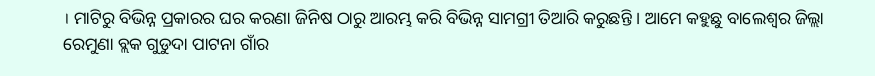। ମାଟିରୁ ବିଭିନ୍ନ ପ୍ରକାରର ଘର କରଣା ଜିନିଷ ଠାରୁ ଆରମ୍ଭ କରି ବିଭିନ୍ନ ସାମଗ୍ରୀ ତିଆରି କରୁଛନ୍ତି । ଆମେ କହୁଛୁ ବାଲେଶ୍ଵର ଜିଲ୍ଲା ରେମୁଣା ବ୍ଲକ ଗୁଡୁଦା ପାଟନା ଗାଁର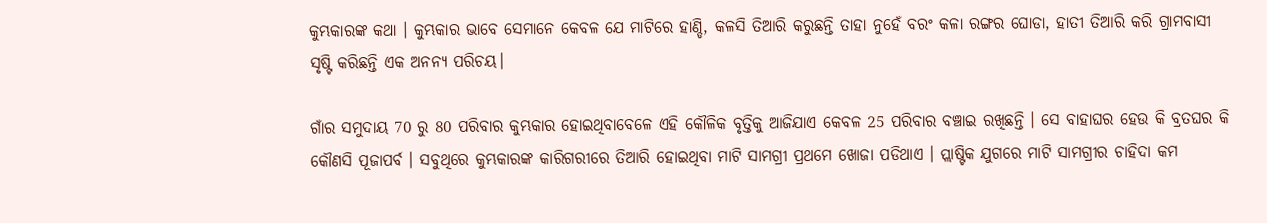କୁମ୍ଭକାରଙ୍କ କଥା । କୁମ୍ଭକାର ଭାବେ ସେମାନେ କେବଳ ଯେ ମାଟିରେ ହାଣ୍ଡି, କଳସି ତିଆରି କରୁଛନ୍ତି ତାହା ନୁହେଁ ବରଂ କଳା ରଙ୍ଗର ଘୋଡା, ହାତୀ ତିଆରି କରି ଗ୍ରାମବାସୀ ସୃଷ୍ଟି କରିଛନ୍ତି ଏକ ଅନନ୍ୟ ପରିଚୟ।

ଗାଁର ସମୁଦାୟ 70 ରୁ 80 ପରିବାର କୁମ୍ଭକାର ହୋଇଥିବାବେଳେ ଏହି କୌଳିକ ବୃତ୍ତିକୁ ଆଜିଯାଏ କେବଳ 25 ପରିବାର ବଞ୍ଚାଇ ରଖିଛନ୍ତି । ସେ ବାହାଘର ହେଉ କି ବ୍ରତଘର କି କୌଣସି ପୂଜାପର୍ବ । ସବୁଥିରେ କୁମ୍ଭକାରଙ୍କ କାରିଗରୀରେ ତିଆରି ହୋଇଥିବା ମାଟି ସାମଗ୍ରୀ ପ୍ରଥମେ ଖୋଜା ପଡିଥାଏ । ପ୍ଲାଷ୍ଟିକ ଯୁଗରେ ମାଟି ସାମଗ୍ରୀର ଚାହିଦା କମ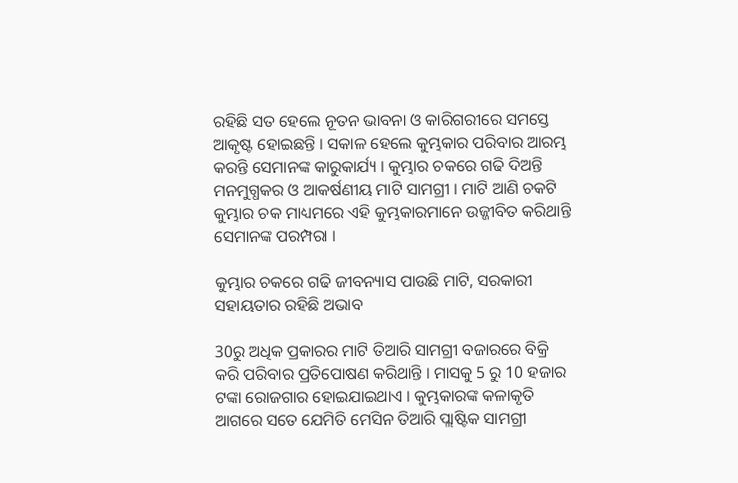ରହିଛି ସତ ହେଲେ ନୂତନ ଭାବନା ଓ କାରିଗରୀରେ ସମସ୍ତେ ଆକୃଷ୍ଟ ହୋଇଛନ୍ତି । ସକାଳ ହେଲେ କୁମ୍ଭକାର ପରିବାର ଆରମ୍ଭ କରନ୍ତି ସେମାନଙ୍କ କାରୁକାର୍ଯ୍ୟ । କୁମ୍ଭାର ଚକରେ ଗଢି ଦିଅନ୍ତି ମନମୁଗ୍ଧକର ଓ ଆକର୍ଷଣୀୟ ମାଟି ସାମଗ୍ରୀ । ମାଟି ଆଣି ଚକଟି କୁମ୍ଭାର ଚକ ମାଧ୍ୟମରେ ଏହି କୁମ୍ଭକାରମାନେ ଉଜ୍ଜୀବିତ କରିଥାନ୍ତି ସେମାନଙ୍କ ପରମ୍ପରା ।

କୁମ୍ଭାର ଚକରେ ଗଢି ଜୀବନ୍ୟାସ ପାଉଛି ମାଟି, ସରକାରୀ ସହାୟତାର ରହିଛି ଅଭାବ

30ରୁ ଅଧିକ ପ୍ରକାରର ମାଟି ତିଆରି ସାମଗ୍ରୀ ବଜାରରେ ବିକ୍ରି କରି ପରିବାର ପ୍ରତିପୋଷଣ କରିଥାନ୍ତି । ମାସକୁ 5 ରୁ 10 ହଜାର ଟଙ୍କା ରୋଜଗାର ହୋଇଯାଇଥାଏ । କୁମ୍ଭକାରଙ୍କ କଳାକୃତି ଆଗରେ ସତେ ଯେମିତି ମେସିନ ତିଆରି ପ୍ଲାଷ୍ଟିକ ସାମଗ୍ରୀ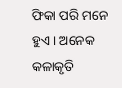ଫିକା ପରି ମନେ ହୁଏ । ଅନେକ କଳାକୃତି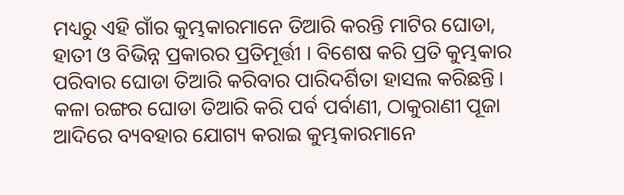ମଧ୍ୟରୁ ଏହି ଗାଁର କୁମ୍ଭକାରମାନେ ତିଆରି କରନ୍ତି ମାଟିର ଘୋଡା, ହାତୀ ଓ ବିଭିନ୍ନ ପ୍ରକାରର ପ୍ରତିମୂର୍ତ୍ତୀ । ବିଶେଷ କରି ପ୍ରତି କୁମ୍ଭକାର ପରିବାର ଘୋଡା ତିଆରି କରିବାର ପାରିଦର୍ଶିତା ହାସଲ କରିଛନ୍ତି । କଳା ରଙ୍ଗର ଘୋଡା ତିଆରି କରି ପର୍ବ ପର୍ବାଣୀ, ଠାକୁରାଣୀ ପୂଜା ଆଦିରେ ବ୍ୟବହାର ଯୋଗ୍ୟ କରାଇ କୁମ୍ଭକାରମାନେ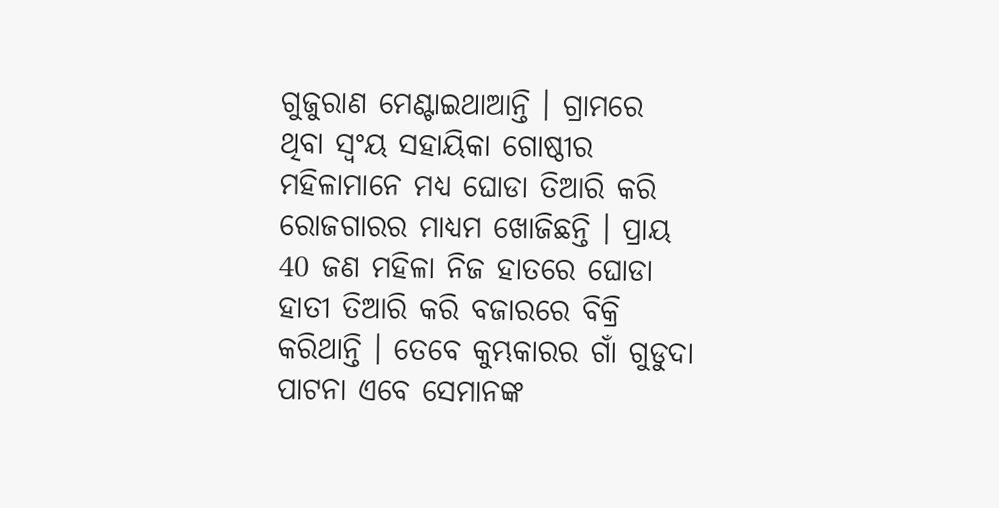ଗୁଜୁରାଣ ମେଣ୍ଟାଇଥାଆନ୍ତି । ଗ୍ରାମରେ ଥିବା ସ୍ବଂୟ ସହାୟିକା ଗୋଷ୍ଠୀର ମହିଳାମାନେ ମଧ୍ୟ ଘୋଡା ତିଆରି କରି ରୋଜଗାରର ମାଧ୍ୟମ ଖୋଜିଛନ୍ତି । ପ୍ରାୟ 40 ଜଣ ମହିଳା ନିଜ ହାତରେ ଘୋଡା ହାତୀ ତିଆରି କରି ବଜାରରେ ବିକ୍ରି କରିଥାନ୍ତି । ତେବେ କୁମ୍ଭକାରର ଗାଁ ଗୁଡୁଦା ପାଟନା ଏବେ ସେମାନଙ୍କ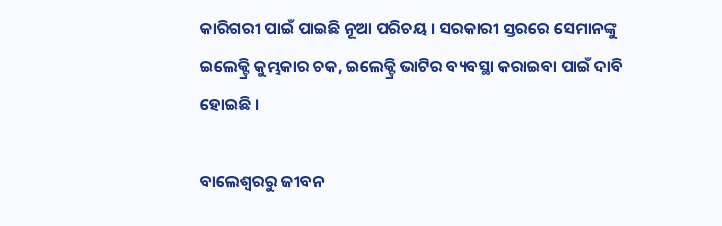କାରିଗରୀ ପାଇଁ ପାଇଛି ନୂଆ ପରିଚୟ । ସରକାରୀ ସ୍ତରରେ ସେମାନଙ୍କୁ ଇଲେକ୍ଟ୍ରି କୁମ୍ଭକାର ଚକ, ଇଲେକ୍ଟ୍ରି ଭାଟିର ବ୍ୟବସ୍ଥା କରାଇବା ପାଇଁ ଦାବି ହୋଇଛି ।

ବାଲେଶ୍ବରରୁ ଜୀବନ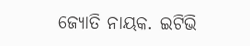ଜ୍ୟୋତି ନାୟକ. ଇଟିଭି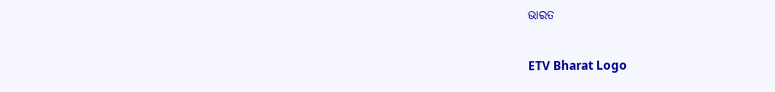ଭାରତ

ETV Bharat Logo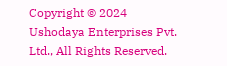Copyright © 2024 Ushodaya Enterprises Pvt. Ltd., All Rights Reserved.